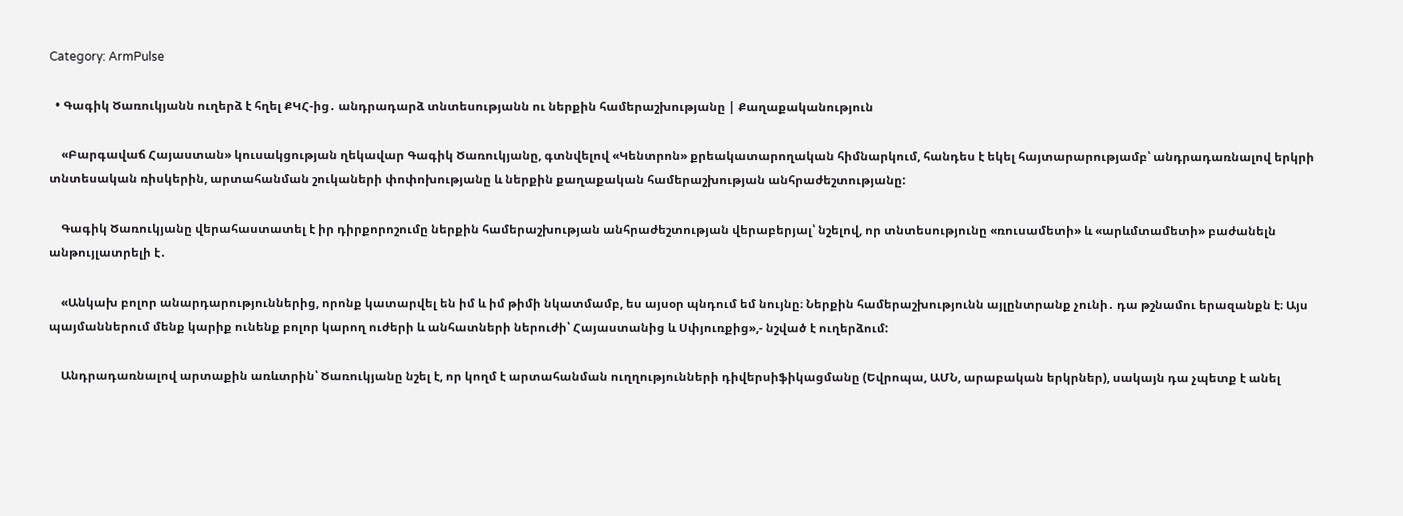Category: ArmPulse

  • Գագիկ Ծառուկյանն ուղերձ է հղել ՔԿՀ-ից․ անդրադարձ տնտեսությանն ու ներքին համերաշխությանը | Քաղաքականություն

    «Բարգավաճ Հայաստան» կուսակցության ղեկավար Գագիկ Ծառուկյանը, գտնվելով «Կենտրոն» քրեակատարողական հիմնարկում, հանդես է եկել հայտարարությամբ՝ անդրադառնալով երկրի տնտեսական ռիսկերին, արտահանման շուկաների փոփոխությանը և ներքին քաղաքական համերաշխության անհրաժեշտությանը:

    Գագիկ Ծառուկյանը վերահաստատել է իր դիրքորոշումը ներքին համերաշխության անհրաժեշտության վերաբերյալ՝ նշելով, որ տնտեսությունը «ռուսամետի» և «արևմտամետի» բաժանելն անթույլատրելի է․

    «Անկախ բոլոր անարդարություններից, որոնք կատարվել են իմ և իմ թիմի նկատմամբ, ես այսօր պնդում եմ նույնը։ Ներքին համերաշխությունն այլընտրանք չունի․ դա թշնամու երազանքն է։ Այս պայմաններում մենք կարիք ունենք բոլոր կարող ուժերի և անհատների ներուժի՝ Հայաստանից և Սփյուռքից»,- նշված է ուղերձում:

    Անդրադառնալով արտաքին առևտրին՝ Ծառուկյանը նշել է, որ կողմ է արտահանման ուղղությունների դիվերսիֆիկացմանը (Եվրոպա, ԱՄՆ, արաբական երկրներ), սակայն դա չպետք է անել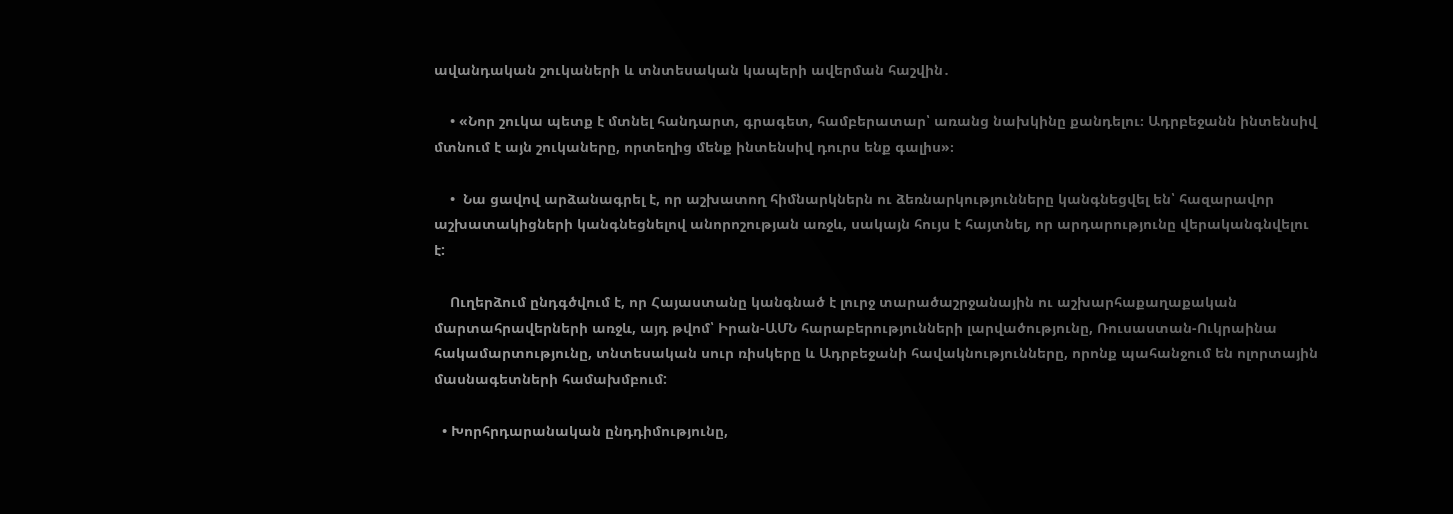ավանդական շուկաների և տնտեսական կապերի ավերման հաշվին․

    • «Նոր շուկա պետք է մտնել հանդարտ, գրագետ, համբերատար՝ առանց նախկինը քանդելու։ Ադրբեջանն ինտենսիվ մտնում է այն շուկաները, որտեղից մենք ինտենսիվ դուրս ենք գալիս»։

    •  Նա ցավով արձանագրել է, որ աշխատող հիմնարկներն ու ձեռնարկությունները կանգնեցվել են՝ հազարավոր աշխատակիցների կանգնեցնելով անորոշության առջև, սակայն հույս է հայտնել, որ արդարությունը վերականգնվելու է:

    Ուղերձում ընդգծվում է, որ Հայաստանը կանգնած է լուրջ տարածաշրջանային ու աշխարհաքաղաքական մարտահրավերների առջև, այդ թվոմ՝ Իրան-ԱՄՆ հարաբերությունների լարվածությունը, Ռուսաստան-Ուկրաինա հակամարտությունը, տնտեսական սուր ռիսկերը և Ադրբեջանի հավակնությունները, որոնք պահանջում են ոլորտային մասնագետների համախմբում:

  • Խորհրդարանական ընդդիմությունը,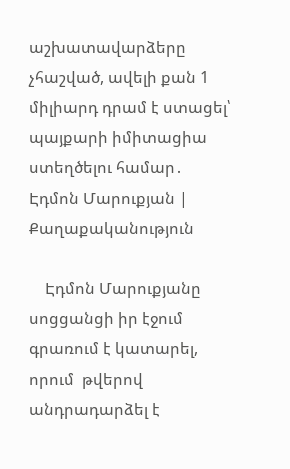աշխատավարձերը չհաշված, ավելի քան 1 միլիարդ դրամ է ստացել՝ պայքարի իմիտացիա ստեղծելու համար․ Էդմոն Մարուքյան | Քաղաքականություն

    Էդմոն Մարուքյանը սոցցանցի իր էջում գրառում է կատարել, որում  թվերով անդրադարձել է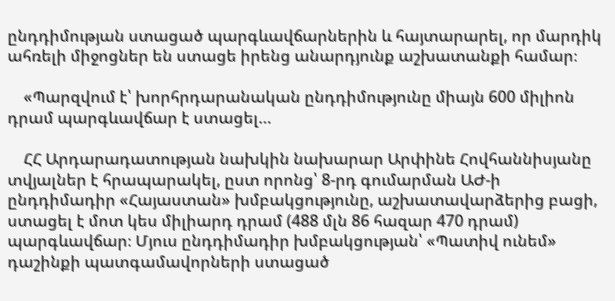ընդդիմության ստացած պարգևավճարներին և հայտարարել, որ մարդիկ  ահռելի միջոցներ են ստացե իրենց անարդյունք աշխատանքի համար։

    «Պարզվում է՝ խորհրդարանական ընդդիմությունը միայն 600 միլիոն դրամ պարգևավճար է ստացել…

    ՀՀ Արդարադատության նախկին նախարար Արփինե Հովհաննիսյանը տվյալներ է հրապարակել, ըստ որոնց՝ 8-րդ գումարման ԱԺ-ի ընդդիմադիր «Հայաստան» խմբակցությունը, աշխատավարձերից բացի, ստացել է մոտ կես միլիարդ դրամ (488 մլն 86 հազար 470 դրամ) պարգևավճար։ Մյուս ընդդիմադիր խմբակցության՝ «Պատիվ ունեմ» դաշինքի պատգամավորների ստացած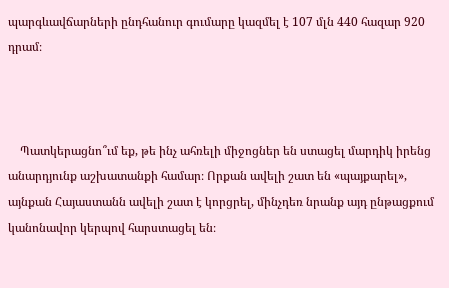պարգևավճարների ընդհանուր գումարը կազմել է 107 մլն 440 հազար 920 դրամ։



    Պատկերացնո՞ւմ եք, թե ինչ ահռելի միջոցներ են ստացել մարդիկ իրենց անարդյունք աշխատանքի համար։ Որքան ավելի շատ են «պայքարել», այնքան Հայաստանն ավելի շատ է կորցրել, մինչդեռ նրանք այդ ընթացքում կանոնավոր կերպով հարստացել են։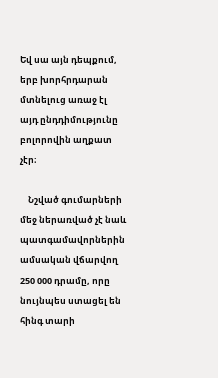Եվ սա այն դեպքում, երբ խորհրդարան մտնելուց առաջ էլ այդ ընդդիմությունը բոլորովին աղքատ չէր։

    Նշված գումարների մեջ ներառված չէ նաև պատգամավորներին ամսական վճարվող 250 000 դրամը, որը նույնպես ստացել են հինգ տարի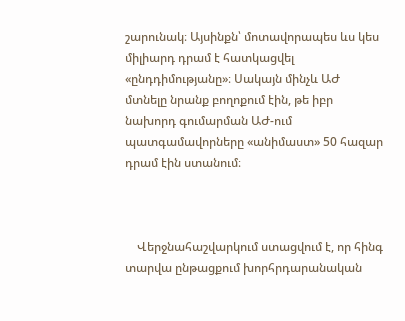շարունակ։ Այսինքն՝ մոտավորապես ևս կես միլիարդ դրամ է հատկացվել «ընդդիմությանը»։ Սակայն մինչև ԱԺ մտնելը նրանք բողոքում էին, թե իբր նախորդ գումարման ԱԺ-ում պատգամավորները «անիմաստ» 50 հազար դրամ էին ստանում։



    Վերջնահաշվարկում ստացվում է, որ հինգ տարվա ընթացքում խորհրդարանական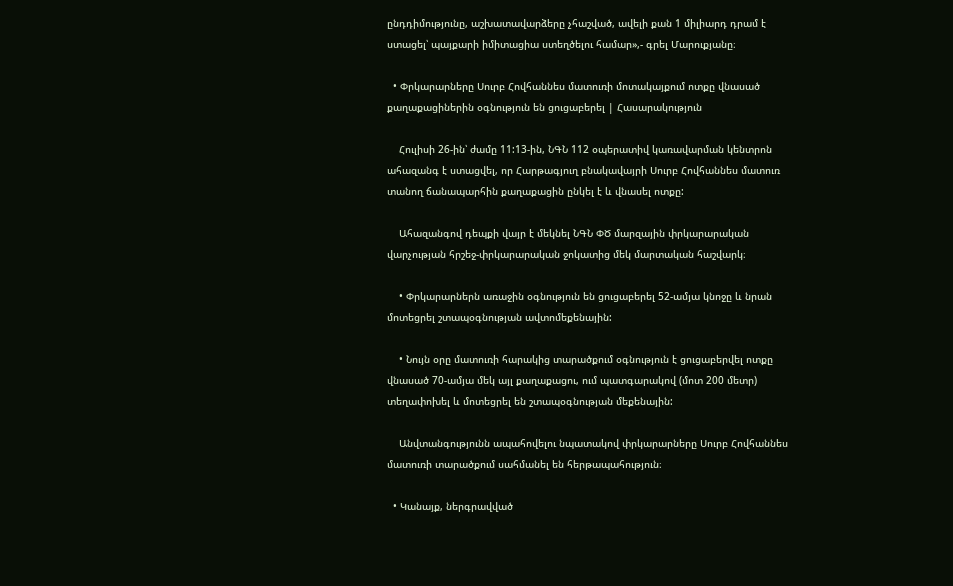ընդդիմությունը, աշխատավարձերը չհաշված, ավելի քան 1 միլիարդ դրամ է ստացել՝ պայքարի իմիտացիա ստեղծելու համար»,- գրել Մարուքյանը։

  • Փրկարարները Սուրբ Հովհաննես մատուռի մոտակայքում ոտքը վնասած քաղաքացիներին օգնություն են ցուցաբերել | Հասարակություն

    Հուլիսի 26-ին՝ ժամը 11:13-ին, ՆԳՆ 112 օպերատիվ կառավարման կենտրոն ահազանգ է ստացվել, որ Հարթագյուղ բնակավայրի Սուրբ Հովհաննես մատուռ տանող ճանապարհին քաղաքացին ընկել է և վնասել ոտքը:

    Ահազանգով դեպքի վայր է մեկնել ՆԳՆ ՓԾ մարզային փրկարարական վարչության հրշեջ-փրկարարական ջոկատից մեկ մարտական հաշվարկ։

    • Փրկարարներն առաջին օգնություն են ցուցաբերել 52-ամյա կնոջը և նրան մոտեցրել շտապօգնության ավտոմեքենային:

    • Նույն օրը մատուռի հարակից տարածքում օգնություն է ցուցաբերվել ոտքը վնասած 70-ամյա մեկ այլ քաղաքացու, ում պատգարակով (մոտ 200 մետր) տեղափոխել և մոտեցրել են շտապօգնության մեքենային:

    Անվտանգությունն ապահովելու նպատակով փրկարարները Սուրբ Հովհաննես մատուռի տարածքում սահմանել են հերթապահություն։

  • Կանայք, ներգրավված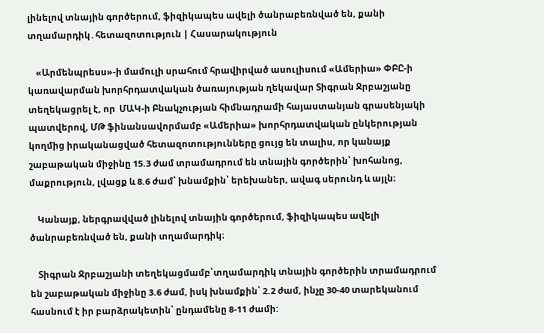լինելով տնային գործերում, ֆիզիկապես ավելի ծանրաբեռնված են, քանի տղամարդիկ․հետազոտություն | Հասարակություն

    «Արմենպրեսս»-ի մամուլի սրահում հրավիրված ասուլիսում «Ամերիա» ՓԲԸ-ի կառավարման խորհրդատվական ծառայության ղեկավար Տիգրան Ջրբաշյանը տեղեկացրել է, որ  ՄԱԿ-ի Բնակչության հիմնադրամի հայաստանյան գրասենյակի պատվերով, ՄԹ ֆինանսավորմամբ «Ամերիա» խորհրդատվական ընկերության կողմից իրականացված հետազոտությունները ցույց են տալիս, որ կանայք շաբաթական միջինը 15.3 ժամ տրամադրում են տնային գործերին՝ խոհանոց, մաքրություն, լվացք և 8.6 ժամ՝ խնամքին՝ երեխաներ, ավագ սերունդ և այլն։

    Կանայք, ներգրավված լինելով տնային գործերում, ֆիզիկապես ավելի ծանրաբեռնված են, քանի տղամարդիկ։

    Տիգրան Ջրբաշյանի տեղեկացմամբ՝տղամարդիկ տնային գործերին տրամադրում են շաբաթական միջինը 3.6 ժամ, իսկ խնամքին՝ 2.2 ժամ, ինչը 30-40 տարեկանում հասնում է իր բարձրակետին՝ ընդամենը 8-11 ժամի: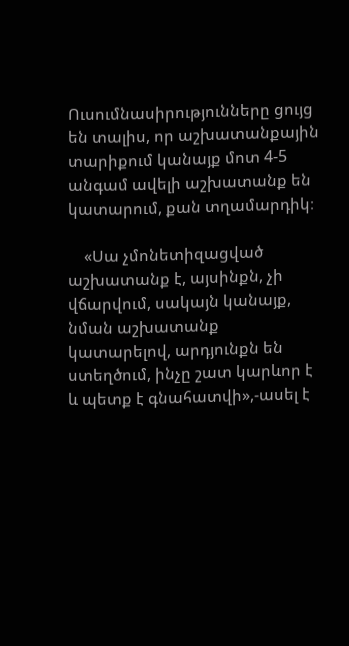Ուսումնասիրությունները ցույց են տալիս, որ աշխատանքային տարիքում կանայք մոտ 4-5 անգամ ավելի աշխատանք են կատարում, քան տղամարդիկ։

    «Սա չմոնետիզացված աշխատանք է, այսինքն, չի վճարվում, սակայն կանայք, նման աշխատանք կատարելով, արդյունքն են ստեղծում, ինչը շատ կարևոր է և պետք է գնահատվի»,-ասել է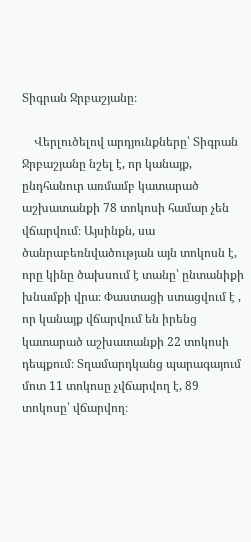Տիգրան Ջրբաշյանը։

    Վերլուծելով արդյունքները՝ Տիգրան Ջրբաշյանը նշել է, որ կանայք, ընդհանուր առմամբ կատարած աշխատանքի 78 տոկոսի համար չեն վճարվում։ Այսինքն, սա ծանրաբեռնվածության այն տոկոսն է, որը կինը ծախսում է տանը՝ ընտանիքի խնամքի վրա։ Փաստացի ստացվում է , որ կանայք վճարվում են իրենց կատարած աշխատանքի 22 տոկոսի դեպքում։ Տղամարդկանց պարագայում մոտ 11 տոկոսը չվճարվող է, 89 տոկոսը՝ վճարվող։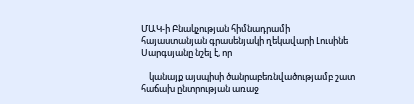ՄԱԿ-ի Բնակչության հիմնադրամի հայաստանյան գրասենյակի ղեկավարի Լուսինե Սարգսյանը նշել է, որ

    կանայք այսպիսի ծանրաբեռնվածությամբ շատ հաճախ ընտրության առաջ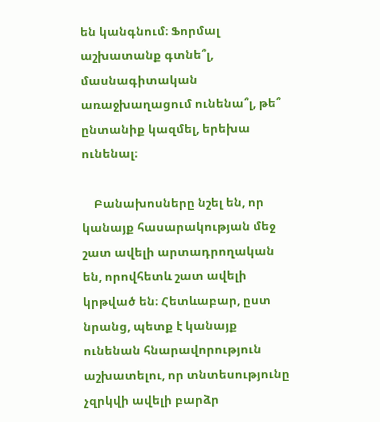են կանգնում։ Ֆորմալ աշխատանք գտնե՞լ, մասնագիտական առաջխաղացում ունենա՞լ, թե՞ ընտանիք կազմել, երեխա ունենալ։

    Բանախոսները նշել են, որ կանայք հասարակության մեջ շատ ավելի արտադրողական են, որովհետև շատ ավելի կրթված են։ Հետևաբար, ըստ նրանց, պետք է կանայք ունենան հնարավորություն աշխատելու, որ տնտեսությունը չզրկվի ավելի բարձր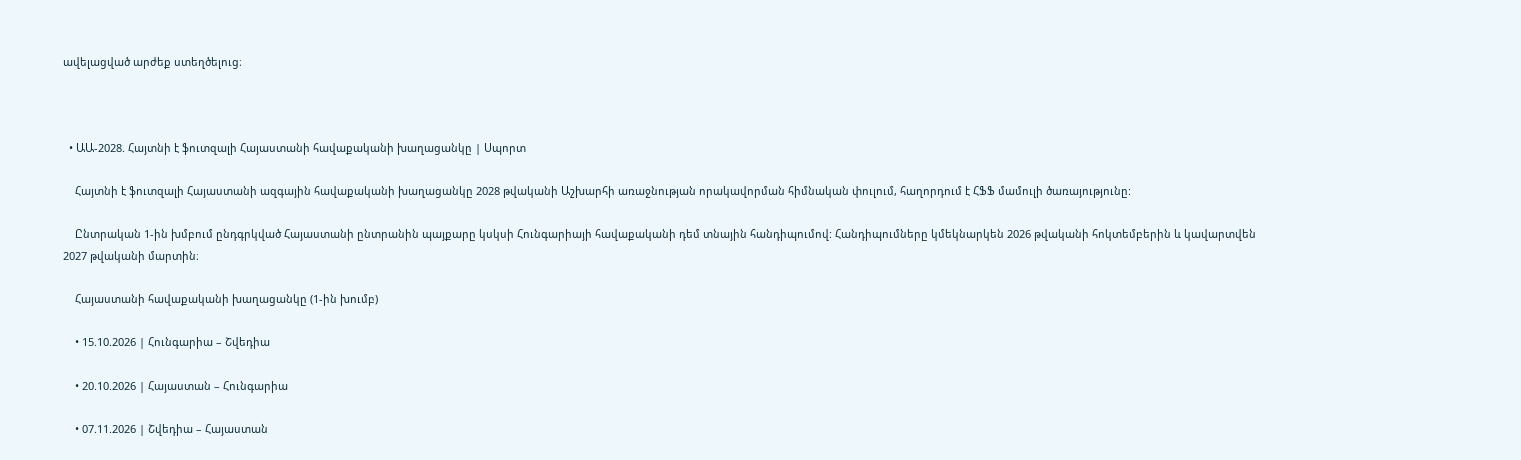ավելացված արժեք ստեղծելուց։



  • ԱԱ-2028. Հայտնի է ֆուտզալի Հայաստանի հավաքականի խաղացանկը | Սպորտ

    Հայտնի է ֆուտզալի Հայաստանի ազգային հավաքականի խաղացանկը 2028 թվականի Աշխարհի առաջնության որակավորման հիմնական փուլում, հաղորդում է ՀՖՖ մամուլի ծառայությունը:

    Ընտրական 1-ին խմբում ընդգրկված Հայաստանի ընտրանին պայքարը կսկսի Հունգարիայի հավաքականի դեմ տնային հանդիպումով: Հանդիպումները կմեկնարկեն 2026 թվականի հոկտեմբերին և կավարտվեն 2027 թվականի մարտին։

    Հայաստանի հավաքականի խաղացանկը (1-ին խումբ)

    • 15.10.2026 | Հունգարիա – Շվեդիա

    • 20.10.2026 | Հայաստան – Հունգարիա

    • 07.11.2026 | Շվեդիա – Հայաստան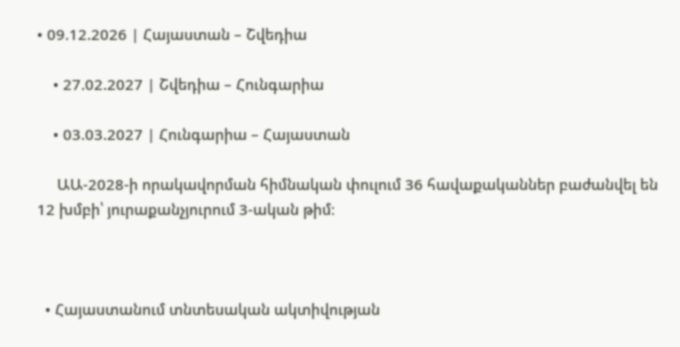• 09.12.2026 | Հայաստան – Շվեդիա

    • 27.02.2027 | Շվեդիա – Հունգարիա

    • 03.03.2027 | Հունգարիա – Հայաստան

     ԱԱ-2028-ի որակավորման հիմնական փուլում 36 հավաքականներ բաժանվել են 12 խմբի՝ յուրաքանչյուրում 3-ական թիմ։



  • Հայաստանում տնտեսական ակտիվության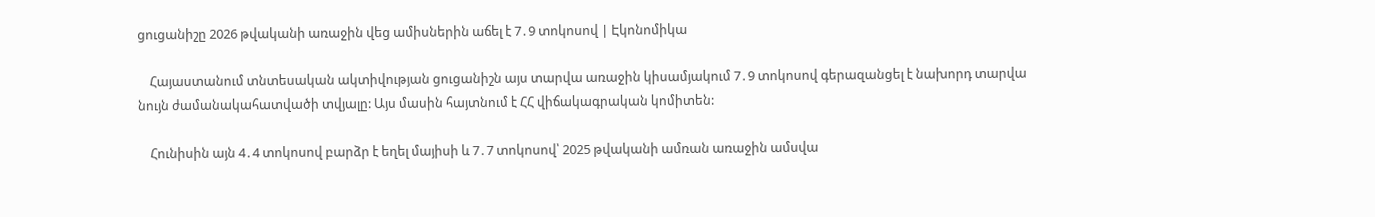ցուցանիշը 2026 թվականի առաջին վեց ամիսներին աճել է 7․9 տոկոսով | Էկոնոմիկա

    Հայաստանում տնտեսական ակտիվության ցուցանիշն այս տարվա առաջին կիսամյակում 7․9 տոկոսով գերազանցել է նախորդ տարվա նույն ժամանակահատվածի տվյալը: Այս մասին հայտնում է ՀՀ վիճակագրական կոմիտեն:

    Հունիսին այն 4․4 տոկոսով բարձր է եղել մայիսի և 7․7 տոկոսով՝ 2025 թվականի ամռան առաջին ամսվա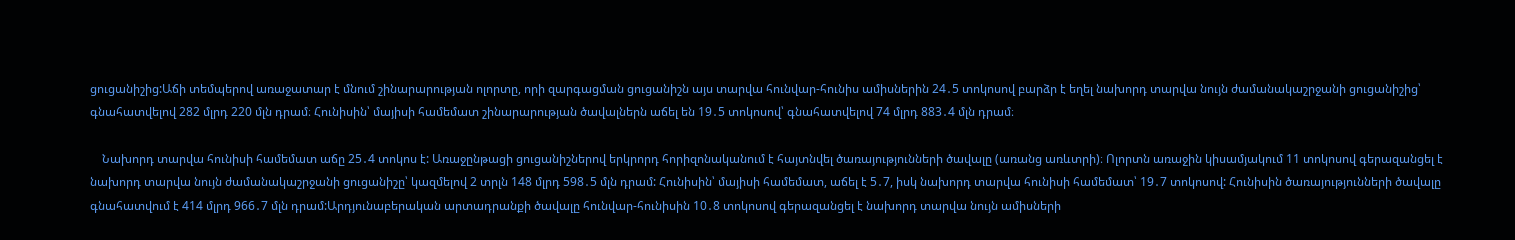ցուցանիշից:Աճի տեմպերով առաջատար է մնում շինարարության ոլորտը, որի զարգացման ցուցանիշն այս տարվա հունվար-հունիս ամիսներին 24․5 տոկոսով բարձր է եղել նախորդ տարվա նույն ժամանակաշրջանի ցուցանիշից՝ գնահատվելով 282 մլրդ 220 մլն դրամ։ Հունիսին՝ մայիսի համեմատ շինարարության ծավալներն աճել են 19․5 տոկոսով՝ գնահատվելով 74 մլրդ 883․4 մլն դրամ։

    Նախորդ տարվա հունիսի համեմատ աճը 25․4 տոկոս է: Առաջընթացի ցուցանիշներով երկրորդ հորիզոնականում է հայտնվել ծառայությունների ծավալը (առանց առևտրի)։ Ոլորտն առաջին կիսամյակում 11 տոկոսով գերազանցել է նախորդ տարվա նույն ժամանակաշրջանի ցուցանիշը՝ կազմելով 2 տրլն 148 մլրդ 598․5 մլն դրամ: Հունիսին՝ մայիսի համեմատ, աճել է 5․7, իսկ նախորդ տարվա հունիսի համեմատ՝ 19․7 տոկոսով: Հունիսին ծառայությունների ծավալը գնահատվում է 414 մլրդ 966․7 մլն դրամ:Արդյունաբերական արտադրանքի ծավալը հունվար-հունիսին 10․8 տոկոսով գերազանցել է նախորդ տարվա նույն ամիսների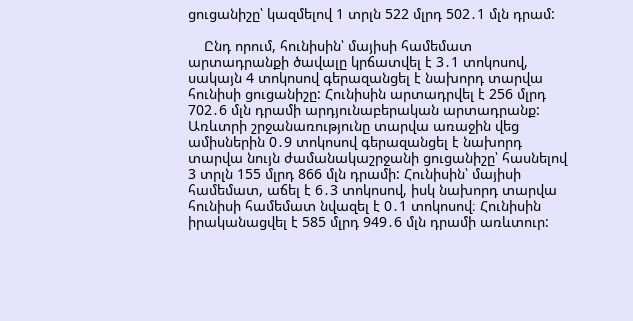ցուցանիշը՝ կազմելով 1 տրլն 522 մլրդ 502․1 մլն դրամ:

    Ընդ որում, հունիսին՝ մայիսի համեմատ արտադրանքի ծավալը կրճատվել է 3․1 տոկոսով, սակայն 4 տոկոսով գերազանցել է նախորդ տարվա հունիսի ցուցանիշը: Հունիսին արտադրվել է 256 մլրդ 702․6 մլն դրամի արդյունաբերական արտադրանք: Առևտրի շրջանառությունը տարվա առաջին վեց ամիսներին 0․9 տոկոսով գերազանցել է նախորդ տարվա նույն ժամանակաշրջանի ցուցանիշը՝ հասնելով 3 տրլն 155 մլրդ 866 մլն դրամի: Հունիսին՝ մայիսի համեմատ, աճել է 6․3 տոկոսով, իսկ նախորդ տարվա հունիսի համեմատ նվազել է 0․1 տոկոսով։ Հունիսին իրականացվել է 585 մլրդ 949․6 մլն դրամի առևտուր: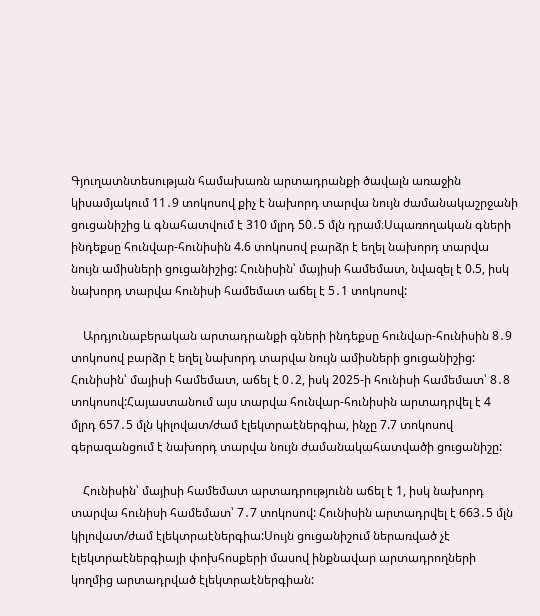Գյուղատնտեսության համախառն արտադրանքի ծավալն առաջին կիսամյակում 11․9 տոկոսով քիչ է նախորդ տարվա նույն ժամանակաշրջանի ցուցանիշից և գնահատվում է 310 մլրդ 50․5 մլն դրամ։Սպառողական գների ինդեքսը հունվար-հունիսին 4.6 տոկոսով բարձր է եղել նախորդ տարվա նույն ամիսների ցուցանիշից: Հունիսին՝ մայիսի համեմատ, նվազել է 0.5, իսկ նախորդ տարվա հունիսի համեմատ աճել է 5․1 տոկոսով:

    Արդյունաբերական արտադրանքի գների ինդեքսը հունվար-հունիսին 8․9 տոկոսով բարձր է եղել նախորդ տարվա նույն ամիսների ցուցանիշից: Հունիսին՝ մայիսի համեմատ, աճել է 0․2, իսկ 2025-ի հունիսի համեմատ՝ 8․8 տոկոսով:Հայաստանում այս տարվա հունվար-հունիսին արտադրվել է 4 մլրդ 657․5 մլն կիլովատ/ժամ էլեկտրաէներգիա, ինչը 7.7 տոկոսով գերազանցում է նախորդ տարվա նույն ժամանակահատվածի ցուցանիշը:

    Հունիսին՝ մայիսի համեմատ արտադրությունն աճել է 1, իսկ նախորդ տարվա հունիսի համեմատ՝ 7․7 տոկոսով: Հունիսին արտադրվել է 663․5 մլն կիլովատ/ժամ էլեկտրաէներգիա:Սույն ցուցանիշում ներառված չէ էլեկտրաէներգիայի փոխհոսքերի մասով ինքնավար արտադրողների կողմից արտադրված էլեկտրաէներգիան: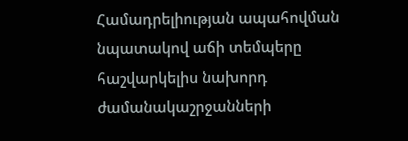Համադրելիության ապահովման նպատակով աճի տեմպերը հաշվարկելիս նախորդ ժամանակաշրջանների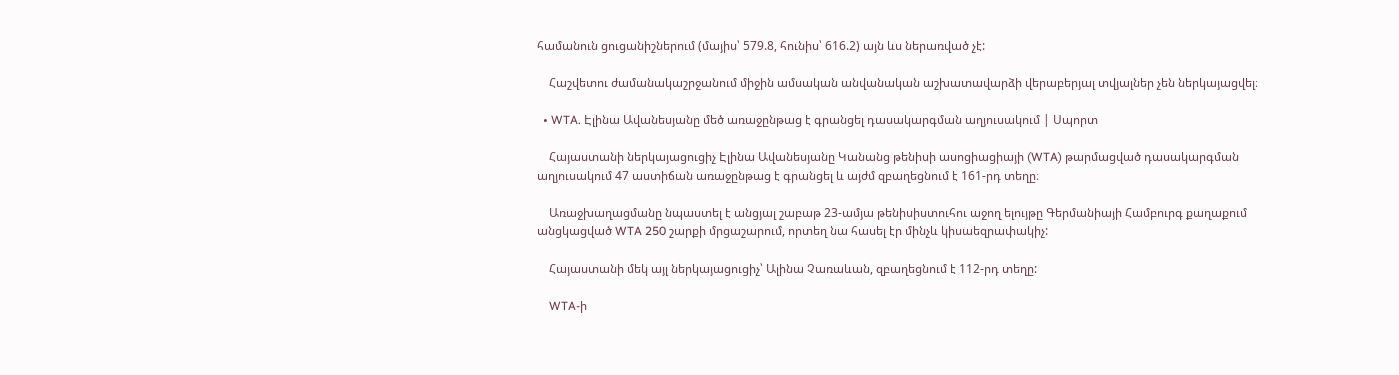համանուն ցուցանիշներում (մայիս՝ 579.8, հունիս՝ 616.2) այն ևս ներառված չէ:

    Հաշվետու ժամանակաշրջանում միջին ամսական անվանական աշխատավարձի վերաբերյալ տվյալներ չեն ներկայացվել։

  • WTA. Էլինա Ավանեսյանը մեծ առաջընթաց է գրանցել դասակարգման աղյուսակում | Սպորտ

    Հայաստանի ներկայացուցիչ Էլինա Ավանեսյանը Կանանց թենիսի ասոցիացիայի (WTA) թարմացված դասակարգման աղյուսակում 47 աստիճան առաջընթաց է գրանցել և այժմ զբաղեցնում է 161-րդ տեղը։

    Առաջխաղացմանը նպաստել է անցյալ շաբաթ 23-ամյա թենիսիստուհու աջող ելույթը Գերմանիայի Համբուրգ քաղաքում անցկացված WTA 250 շարքի մրցաշարում, որտեղ նա հասել էր մինչև կիսաեզրափակիչ:

    Հայաստանի մեկ այլ ներկայացուցիչ՝ Ալինա Չառաևան, զբաղեցնում է 112-րդ տեղը:

    WTA-ի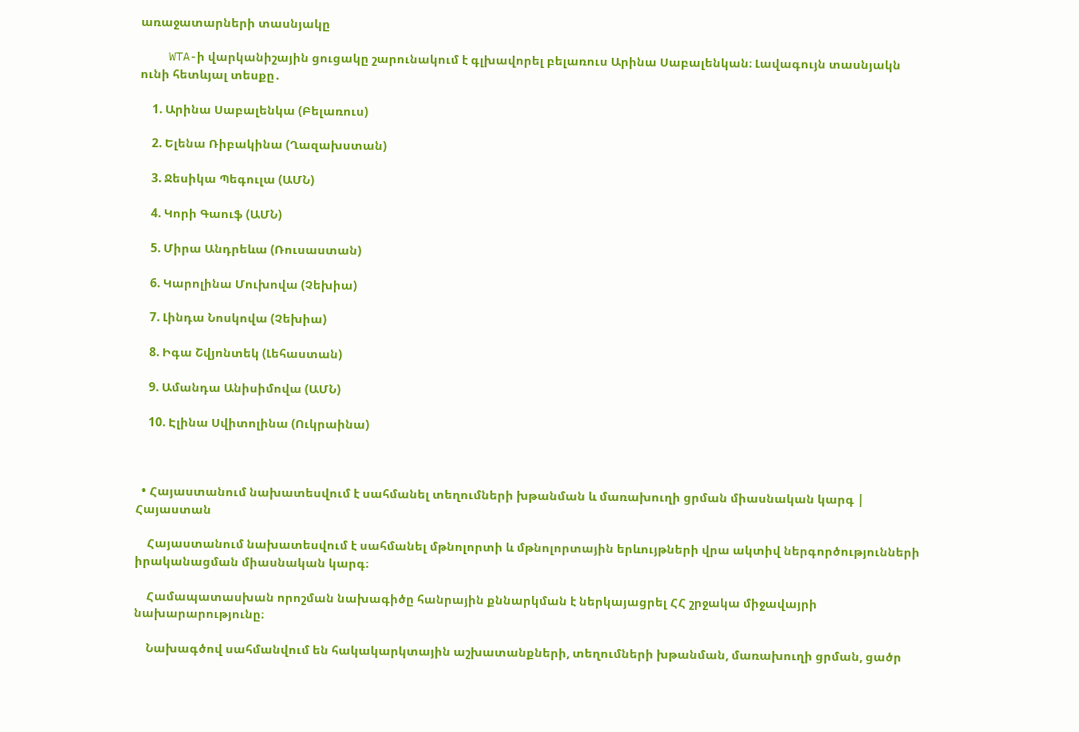առաջատարների տասնյակը

    WTA-ի վարկանիշային ցուցակը շարունակում է գլխավորել բելառուս Արինա Սաբալենկան։ Լավագույն տասնյակն ունի հետևյալ տեսքը․

    1. Արինա Սաբալենկա (Բելառուս)

    2. Ելենա Ռիբակինա (Ղազախստան)

    3. Ջեսիկա Պեգուլա (ԱՄՆ)

    4. Կորի Գաուֆ (ԱՄՆ)

    5. Միրա Անդրեևա (Ռուսաստան)

    6. Կարոլինա Մուխովա (Չեխիա)

    7. Լինդա Նոսկովա (Չեխիա)

    8. Իգա Շվյոնտեկ (Լեհաստան)

    9. Ամանդա Անիսիմովա (ԱՄՆ)

    10. Էլինա Սվիտոլինա (Ուկրաինա)



  • Հայաստանում նախատեսվում է սահմանել տեղումների խթանման և մառախուղի ցրման միասնական կարգ | Հայաստան

    Հայաստանում նախատեսվում է սահմանել մթնոլորտի և մթնոլորտային երևույթների վրա ակտիվ ներգործությունների իրականացման միասնական կարգ։

    Համապատասխան որոշման նախագիծը հանրային քննարկման է ներկայացրել ՀՀ շրջակա միջավայրի նախարարությունը։

    Նախագծով սահմանվում են հակակարկտային աշխատանքների, տեղումների խթանման, մառախուղի ցրման, ցածր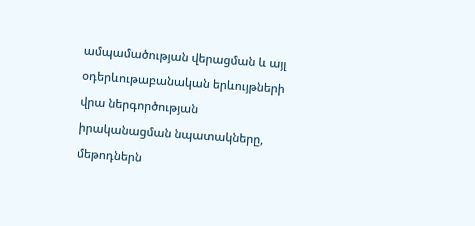ամպամածության վերացման և այլ օդերևութաբանական երևույթների վրա ներգործության իրականացման նպատակները, մեթոդներն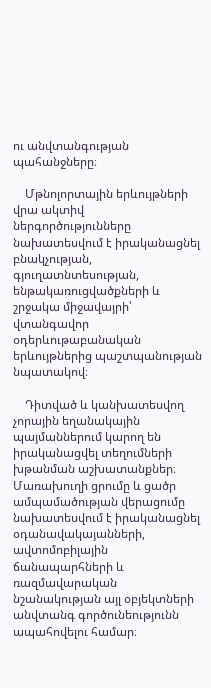ու անվտանգության պահանջները։

    Մթնոլորտային երևույթների վրա ակտիվ ներգործությունները նախատեսվում է իրականացնել բնակչության, գյուղատնտեսության, ենթակառուցվածքների և շրջակա միջավայրի՝ վտանգավոր օդերևութաբանական երևույթներից պաշտպանության նպատակով։

    Դիտված և կանխատեսվող չորային եղանակային պայմաններում կարող են իրականացվել տեղումների խթանման աշխատանքներ։ Մառախուղի ցրումը և ցածր ամպամածության վերացումը նախատեսվում է իրականացնել օդանավակայանների, ավտոմոբիլային ճանապարհների և ռազմավարական նշանակության այլ օբյեկտների անվտանգ գործունեությունն ապահովելու համար։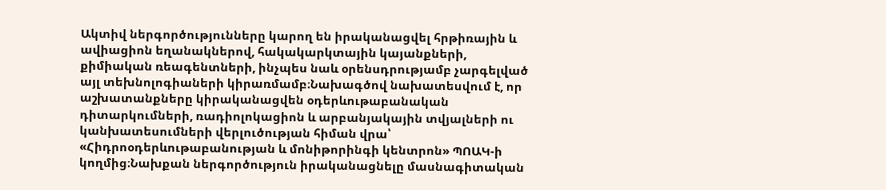Ակտիվ ներգործությունները կարող են իրականացվել հրթիռային և ավիացիոն եղանակներով, հակակարկտային կայանքների, քիմիական ռեագենտների, ինչպես նաև օրենսդրությամբ չարգելված այլ տեխնոլոգիաների կիրառմամբ։Նախագծով նախատեսվում է, որ աշխատանքները կիրականացվեն օդերևութաբանական դիտարկումների, ռադիոլոկացիոն և արբանյակային տվյալների ու կանխատեսումների վերլուծության հիման վրա՝ «Հիդրոօդերևութաբանության և մոնիթորինգի կենտրոն» ՊՈԱԿ-ի կողմից։Նախքան ներգործություն իրականացնելը մասնագիտական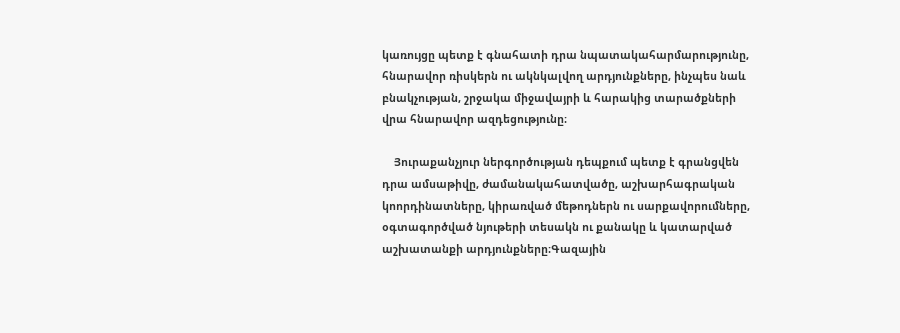կառույցը պետք է գնահատի դրա նպատակահարմարությունը, հնարավոր ռիսկերն ու ակնկալվող արդյունքները, ինչպես նաև բնակչության, շրջակա միջավայրի և հարակից տարածքների վրա հնարավոր ազդեցությունը։

    Յուրաքանչյուր ներգործության դեպքում պետք է գրանցվեն դրա ամսաթիվը, ժամանակահատվածը, աշխարհագրական կոորդինատները, կիրառված մեթոդներն ու սարքավորումները, օգտագործված նյութերի տեսակն ու քանակը և կատարված աշխատանքի արդյունքները։Գազային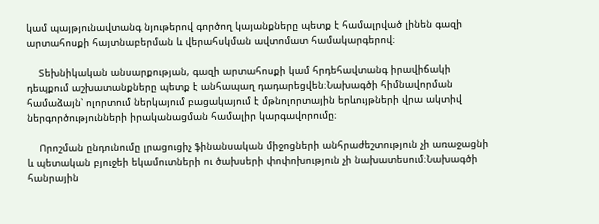կամ պայթյունավտանգ նյութերով գործող կայանքները պետք է համալրված լինեն գազի արտահոսքի հայտնաբերման և վերահսկման ավտոմատ համակարգերով։

    Տեխնիկական անսարքության, գազի արտահոսքի կամ հրդեհավտանգ իրավիճակի դեպքում աշխատանքները պետք է անհապաղ դադարեցվեն։Նախագծի հիմնավորման համաձայն՝ ոլորտում ներկայում բացակայում է մթնոլորտային երևույթների վրա ակտիվ ներգործությունների իրականացման համալիր կարգավորումը։

    Որոշման ընդունումը լրացուցիչ ֆինանսական միջոցների անհրաժեշտություն չի առաջացնի և պետական բյուջեի եկամուտների ու ծախսերի փոփոխություն չի նախատեսում։Նախագծի հանրային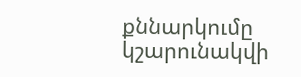քննարկումը կշարունակվի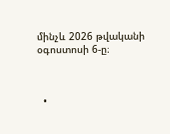մինչև 2026 թվականի օգոստոսի 6-ը։



  •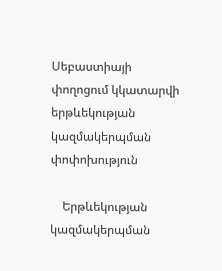Սեբաստիայի փողոցում կկատարվի երթևեկության կազմակերպման փոփոխություն

    Երթևեկության կազմակերպման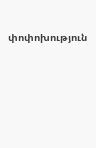փոփոխություն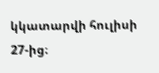կկատարվի հուլիսի 27-ից։